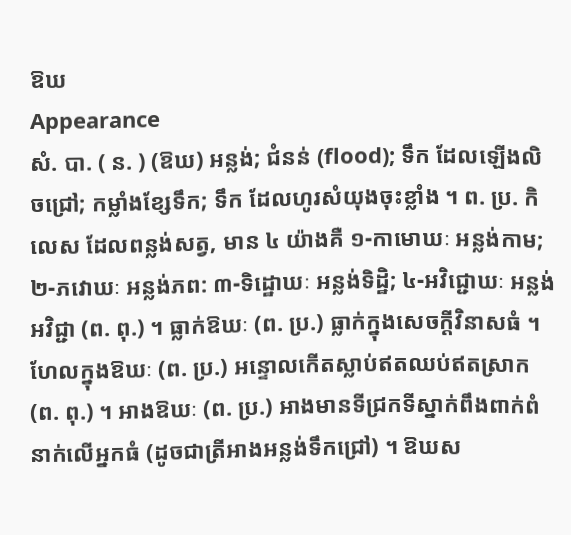ឱឃ
Appearance
សំ. បា. ( ន. ) (ឱឃ) អន្លង់; ជំនន់ (flood); ទឹក ដែលឡើងលិចជ្រៅ; កម្លាំងខ្សែទឹក; ទឹក ដែលហូរសំយុងចុះខ្លាំង ។ ព. ប្រ. កិលេស ដែលពន្លង់សត្វ, មាន ៤ យ៉ាងគឺ ១-កាមោឃៈ អន្លង់កាម; ២-ភវោឃៈ អន្លង់ភព: ៣-ទិដ្ឋោឃៈ អន្លង់ទិដ្ឋិ; ៤-អវិជ្ជោឃៈ អន្លង់អវិជ្ជា (ព. ពុ.) ។ ធ្លាក់ឱឃៈ (ព. ប្រ.) ធ្លាក់ក្នុងសេចក្ដីវិនាសធំ ។ ហែលក្នុងឱឃៈ (ព. ប្រ.) អន្ទោលកើតស្លាប់ឥតឈប់ឥតស្រាក (ព. ពុ.) ។ អាងឱឃៈ (ព. ប្រ.) អាងមានទីជ្រកទីស្នាក់ពឹងពាក់ពំនាក់លើអ្នកធំ (ដូចជាត្រីអាងអន្លង់ទឹកជ្រៅ) ។ ឱឃស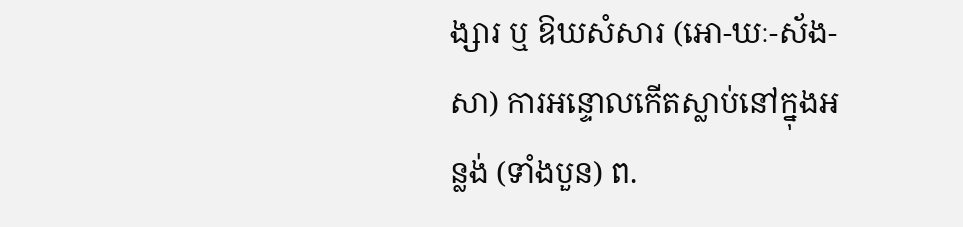ង្សារ ឬ ឱឃសំសារ (អោ-ឃៈ-ស័ង-សា) ការអន្ទោលកើតស្លាប់នៅក្នុងអន្លង់ (ទាំងបួន) ព.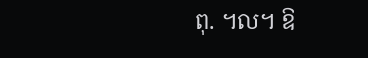ពុ. ។ល។ ឱ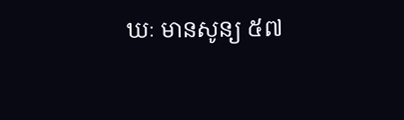ឃៈ មានសូន្យ ៥៧